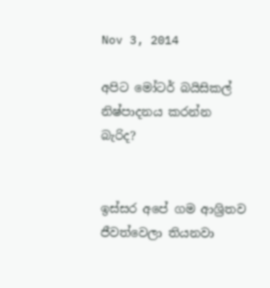Nov 3, 2014

අපිට මෝටර් බයිසිකල් නිෂ්පාදනය කරන්න බැරිද?


ඉස්සර අපේ ගම ආශ්‍රිතව ජීවත්වෙලා තියනවා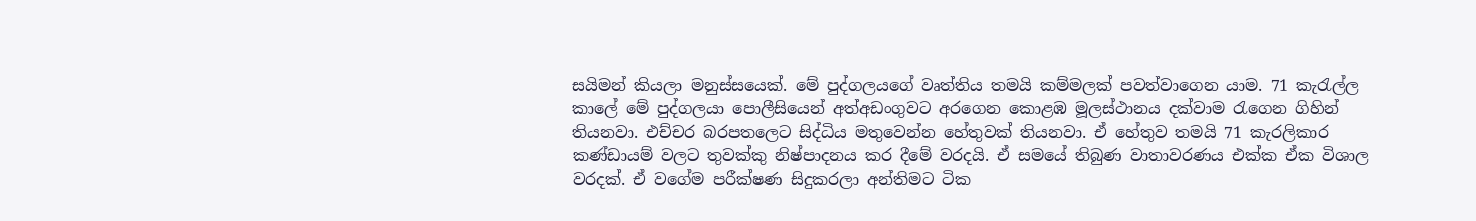සයිමන් කියලා මනුස්සයෙක්. මේ පුද්ගලයගේ වෘත්තිය තමයි කම්මලක් පවත්වාගෙන යාම. 71 කැරැල්ල කාලේ මේ පුද්ගලයා පොලීසියෙන් අත්අඩංගුවට අරගෙන කොළඹ මූලස්ථානය දක්වාම රැගෙන ගිහින් තියනවා. එච්චර බරපතලෙට සිද්ධිය මතුවෙන්න හේතුවක් තියනවා. ඒ හේතුව තමයි 71 කැරලිකාර කණ්ඩායම් වලට තුවක්කු නිෂ්පාදනය කර දීමේ වරදයි. ඒ සමයේ තිබුණ වාතාවරණය එක්ක ඒක විශාල වරදක්. ඒ වගේම පරීක්ෂණ සිදුකරලා අන්තිමට ටික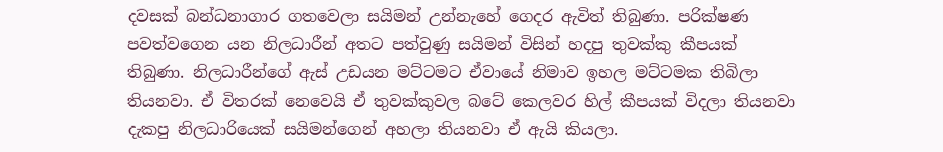දවසක් බන්ධනාගාර ගතවෙලා සයිමන් උන්නැහේ ගෙදර ඇවිත් තිබුණා. පරික්ෂණ පවත්වගෙන යන නිලධාරීන් අතට පත්වුණු සයිමන් විසින් හදපු තුවක්කු කීපයක් තිබුණා. නිලධාරීන්ගේ ඇස් උඩයන මට්ටමට ඒවායේ නිමාව ඉහල මට්ටමක තිබිලා තියනවා. ඒ විතරක් නෙවෙයි ඒ තුවක්කුවල බටේ කෙලවර හිල් කීපයක් විදලා තියනවා දැකපු නිලධාරියෙක් සයිමන්ගෙන් අහලා තියනවා ඒ ඇයි කියලා.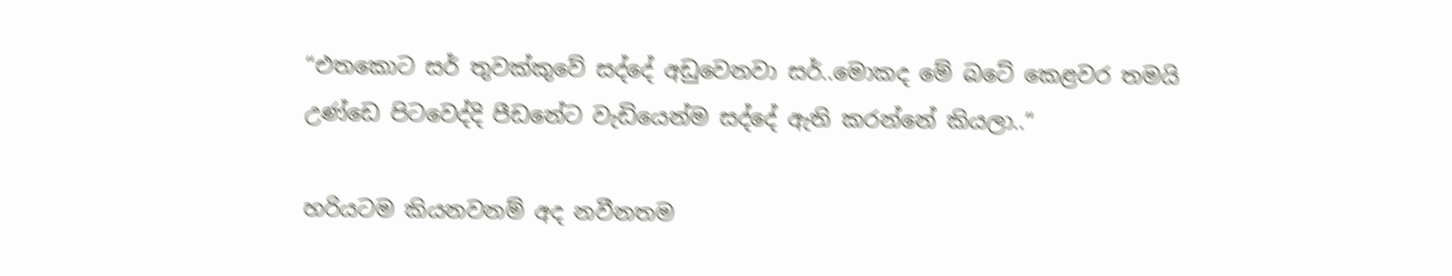“එතකොට සර් තුවක්කුවේ සද්දේ අඩුවෙනවා සර්..මොකද මේ බටේ කෙළවර තමයි උණ්ඩෙ පිටවෙද්දි පීඩනේට වැඩියෙන්ම සද්දේ ඇති කරන්නේ කියලා..“

හරියටම කියනවනම් අද නවීනතම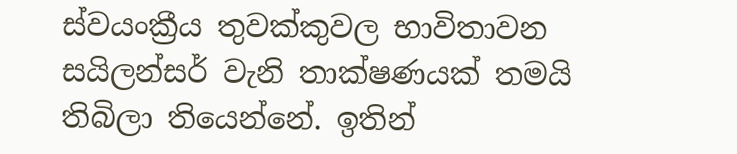ස්වයංක්‍රීය තුවක්කුවල භාවිතාවන සයිලන්සර් වැනි තාක්ෂණයක් තමයි තිබිලා තියෙන්නේ. ඉතින්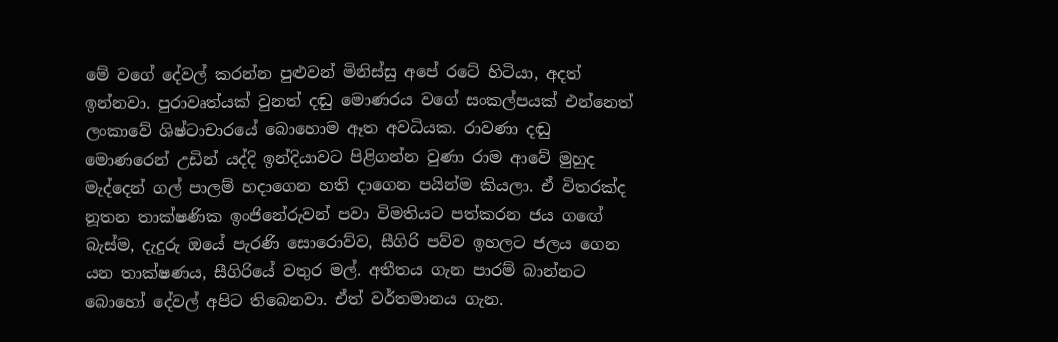මේ වගේ දේවල් කරන්න පුළුවන් මිනිස්සු අපේ රටේ හිටියා, අදත් ඉන්නවා. පුරාවෘත්යක් වුනත් දඬු මොණරය වගේ සංකල්පයක් එන්නෙත් ලංකාවේ ශිෂ්ටාචාරයේ බොහොම ඈත අවධියක. රාවණා දඬු මොණරෙන් උඩින් යද්දි ඉන්දියාවට පිළිගන්න වුණා රාම ආවේ මුහුද මැද්දෙන් ගල් පාලම් හදාගෙන හති දාගෙන පයින්ම කියලා. ඒ විතරක්ද නූතන තාක්ෂණික ඉංජිනේරුවන් පවා විමතියට පත්කරන ජය ගඟේ බැස්ම, දැදුරු ඔයේ පැරණි සොරොව්ව, සීගිරි පව්ව ඉහලට ජලය ගෙන යන තාක්ෂණය, සීගිරියේ වතුර මල්. අතීතය ගැන පාරම් බාන්නට බොහෝ දේවල් අපිට තිබෙනවා. ඒත් වර්තමානය ගැන.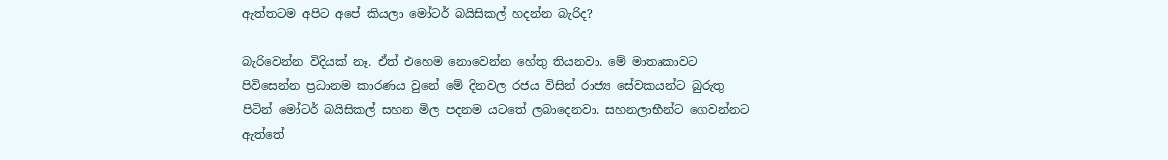ඇත්තටම අපිට අපේ කියලා මෝටර් බයිසිකල් හදන්න බැරිද?

බැරිවෙන්න විදියක් නෑ. ඒත් එහෙම නොවෙන්න හේතු තියනවා. මේ මාතෘකාවට පිවිසෙන්න ප්‍රධානම කාරණය වුනේ මේ දිනවල රජය විසින් රාජ්‍ය සේවකයන්ට බුරුතු පිටින් මෝටර් බයිසිකල් සහන මිල පදනම යටතේ ලබාදෙනවා. සහනලාභීන්ට ගෙවන්නට ඇත්තේ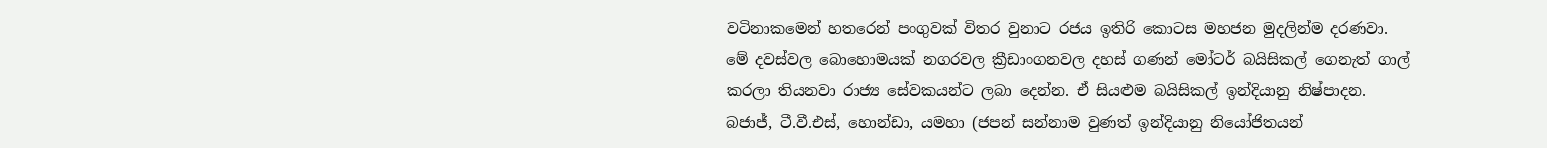වටිනාකමෙන් හතරෙන් පංගුවක් විතර වුනාට රජය ඉතිරි කොටස මහජන මුදලින්ම දරණවා. මේ දවස්වල බොහොමයක් නගරවල ක්‍රීඩාංගනවල දහස් ගණන් මෝටර් බයිසිකල් ගෙනැත් ගාල් කරලා තියනවා රාජ්‍ය සේවකයන්ට ලබා දෙන්න. ඒ සියළුම බයිසිකල් ඉන්දියානු නිෂ්පාදන. බජාජ්, ටී.වී.එස්, හොන්ඩා, යමහා (ජපන් සන්නාම වුණත් ඉන්දියානු නියෝජිතයන්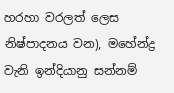හරහා වරලත් ලෙස නිෂ්පාදනය වන), මහේන්ද්‍ර වැනි ඉන්දියානු සන්නම්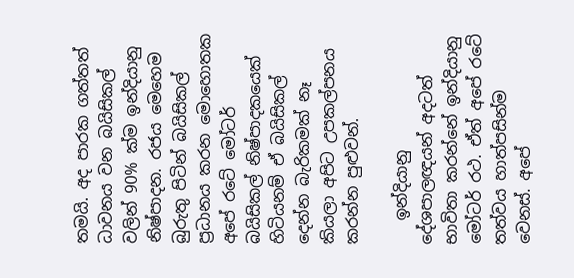තමයි. අද පාරක ගත්තත් ධාවනය වන බයිසිකල් වලින් 90% ක්ම ඉන්දියානු නිෂ්පාදන. රජය මෙහෙම බුරුතු පිටින් බයිසිකල් ප්‍රධානය කරන මොහොතක අපේ රටේ මෝටර් බයිසිකල් නිෂ්පාදකයෙක් හිටියනම් ඒ බයිසිකල් දෙන්න බැරිකමක් නෑ කියලා අපිට උපකල්පනය කරන්න පුළුවන්.

   ඉන්දියානු දේශපාලඥයන් අදටත් භාවිතා කරන්නේ ඉන්දියානු මෝටර් රථ. ඒත් අපේ රටේ තත්වය හාත්පසින්ම වෙනස්. අපේ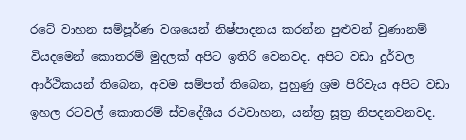රටේ වාහන සම්පූර්ණ වශයෙන් නිෂ්පාදනය කරන්න පුළුවන් වුණානම් වියදමෙන් කොතරම් මුදලක් අපිට ඉතිරි වෙනවද. අපිට වඩා දුර්වල ආර්ථිකයන් තිබෙන, අවම සම්පත් තිබෙන, පුහුණු ශ්‍රම පිරිවැය අපිට වඩා ඉහල රටවල් කොතරම් ස්වදේශීය රථවාහන, යන්ත්‍ර සූත්‍ර නිපදනවනවද.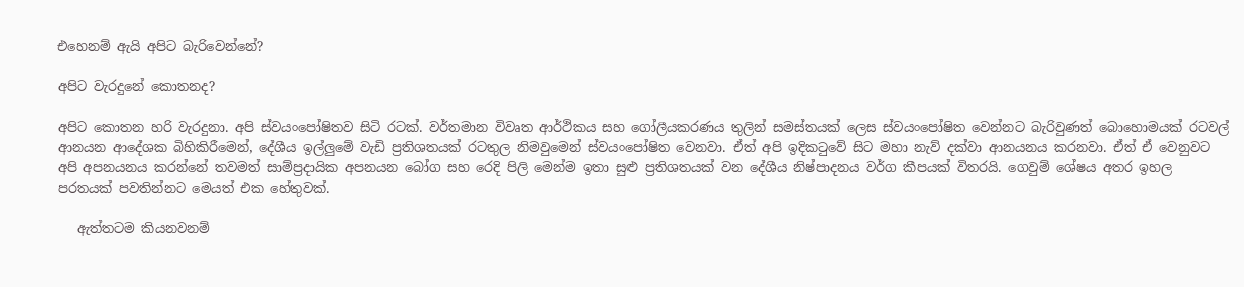එහෙනම් ඇයි අපිට බැරිවෙන්නේ?

අපිට වැරදුනේ කොතනද?

අපිට කොතන හරි වැරදුනා. අපි ස්වයංපෝෂිතව සිටි රටක්. වර්තමාන විවෘත ආර්ථිකය සහ ගෝලීයකරණය තුලින් සමස්තයක් ලෙස ස්වයංපෝෂිත වෙන්නට බැරිවුණත් බොහොමයක් රටවල් ආනයන ආදේශක බිහිකිරීමෙන්, දේශීය ඉල්ලුමේ වැඩි ප්‍රතිශතයක් රටතුල නිමවුමෙන් ස්වයංපෝෂිත වෙනවා. ඒත් අපි ඉදිකටුවේ සිට මහා නැව් දක්වා ආනයනය කරනවා. ඒත් ඒ වෙනුවට අපි අපනයනය කරන්නේ තවමත් සාම්ප්‍රදායික අපනයන බෝග සහ රෙදි පිලි මෙන්ම ඉතා සුළු ප්‍රතිශතයක් වන දේශීය නිෂ්පාදනය වර්ග කීපයක් විතරයි. ගෙවුම් ශේෂය අතර ඉහල පරතයක් පවතින්නට මෙයත් එක හේතුවක්.

   ඇත්තටම කියනවනම්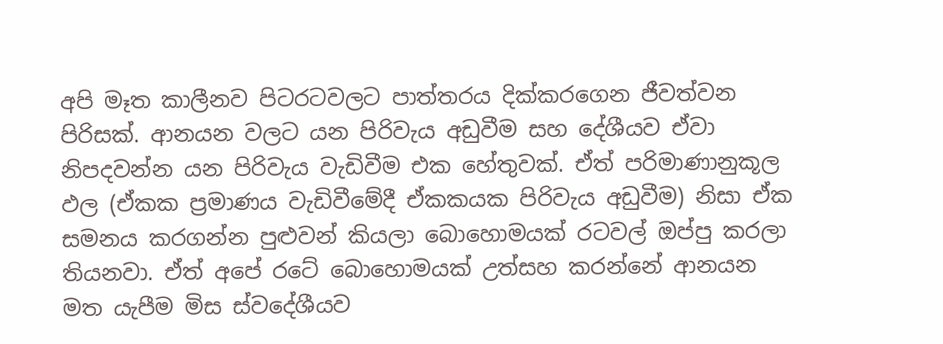අපි මෑත කාලීනව පිටරටවලට පාත්තරය දික්කරගෙන ජීවත්වන පිරිසක්. ආනයන වලට යන පිරිවැය අඩුවීම සහ දේශීයව ඒවා නිපදවන්න යන පිරිවැය වැඩිවීම එක හේතුවක්. ඒත් පරිමාණානුකූල ඵල (ඒකක ප්‍රමාණය වැඩිවීමේදී ඒකකයක පිරිවැය අඩුවීම) නිසා ඒක සමනය කරගන්න පුළුවන් කියලා බොහොමයක් රටවල් ඔප්පු කරලා තියනවා. ඒත් අපේ රටේ බොහොමයක් උත්සහ කරන්නේ ආනයන මත යැපීම මිස ස්වදේශීයව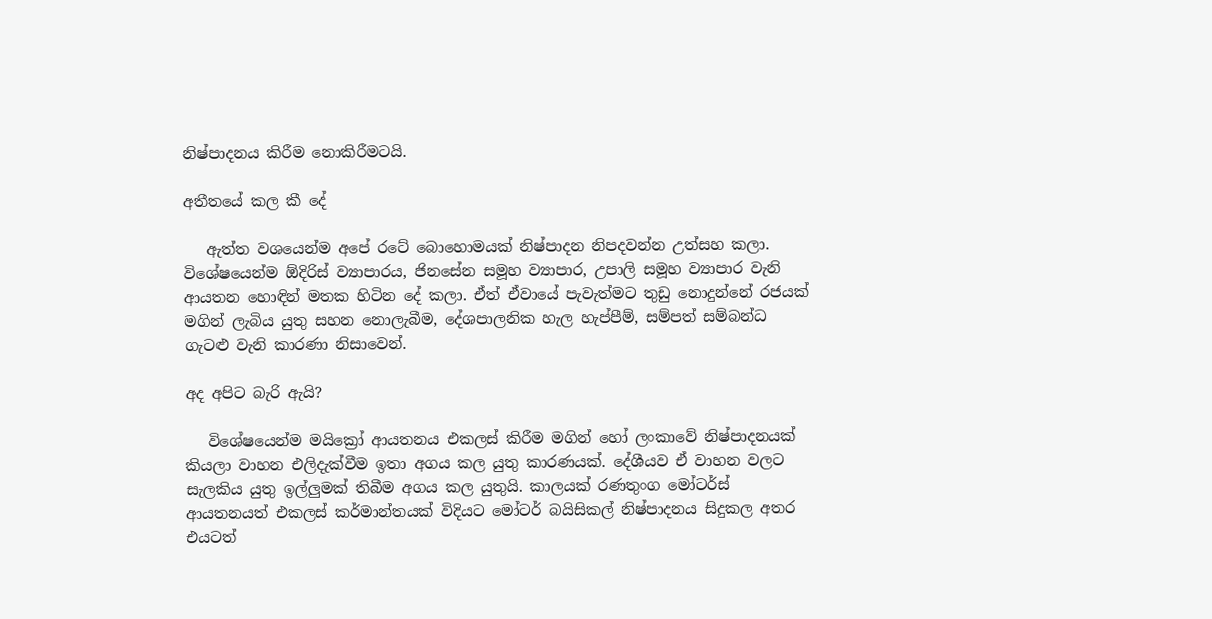නිෂ්පාදනය කිරීම නොකිරීමටයි.

අතීතයේ කල කී දේ

   ඇත්ත වශයෙන්ම අපේ රටේ බොහොමයක් නිෂ්පාදන නිපදවන්න උත්සහ කලා. විශේෂයෙන්ම ඕදිරිස් ව්‍යාපාරය, ජිනසේන සමූහ ව්‍යාපාර, උපාලි සමූහ ව්‍යාපාර වැනි ආයතන හොඳින් මතක හිටින දේ කලා. ඒත් ඒවායේ පැවැත්මට තුඩු නොදුන්නේ රජයක් මගින් ලැබිය යුතු සහන නොලැබීම, දේශපාලනික හැල හැප්පීම්, සම්පත් සම්බන්ධ ගැටළු වැනි කාරණා නිසාවෙන්.

අද අපිට බැරි ඇයි?

   විශේෂයෙන්ම මයික්‍රෝ ආයතනය එකලස් කිරීම මගින් හෝ ලංකාවේ නිෂ්පාදනයක් කියලා වාහන එලිදැක්වීම ඉතා අගය කල යුතු කාරණයක්. දේශීයව ඒ වාහන වලට සැලකිය යුතු ඉල්ලුමක් තිබීම අගය කල යුතුයි. කාලයක් රණතුංග මෝටර්ස් ආයතනයත් එකලස් කර්මාන්තයක් විදියට මෝටර් බයිසිකල් නිෂ්පාදනය සිදුකල අතර එයටත්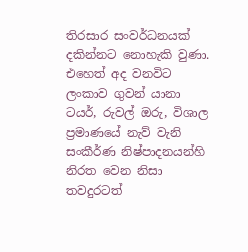තිරසාර සංවර්ධනයක් දකින්නට නොහැකි වුණා. එහෙත් අද වනවිට ලංකාව ගුවන් යානා ටයර්, රුවල් ඔරු, විශාල ප්‍රමාණයේ නැව් වැනි සංකීර්ණ නිෂ්පාදනයන්හි නිරත වෙන නිසා තවදුරටත්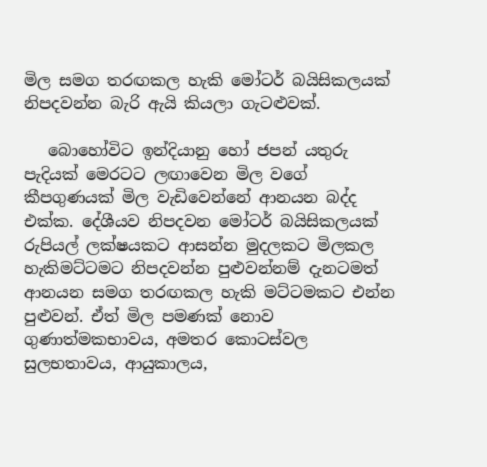මිල සමග තරඟකල හැකි මෝටර් බයිසිකලයක් නිපදවන්න බැරි ඇයි කියලා ගැටළුවක්.

   බොහෝවිට ඉන්දියානු හෝ ජපන් යතුරු පැදියක් මෙරටට ලඟාවෙන මිල වගේ කීපගුණයක් මිල වැඩිවෙන්නේ ආනයන බද්ද එක්ක. දේශීයව නිපදවන මෝටර් බයිසිකලයක් රුපියල් ලක්ෂයකට ආසන්න මුදලකට මිලකල හැකිමට්ටමට නිපදවන්න පුළුවන්නම් දැනටමත් ආනයන සමග තරඟකල හැකි මට්ටමකට එන්න පුළුවන්. ඒත් මිල පමණක් නොව ගුණාත්මකභාවය, අමතර කොටස්වල සුලභතාවය, ආයුකාලය,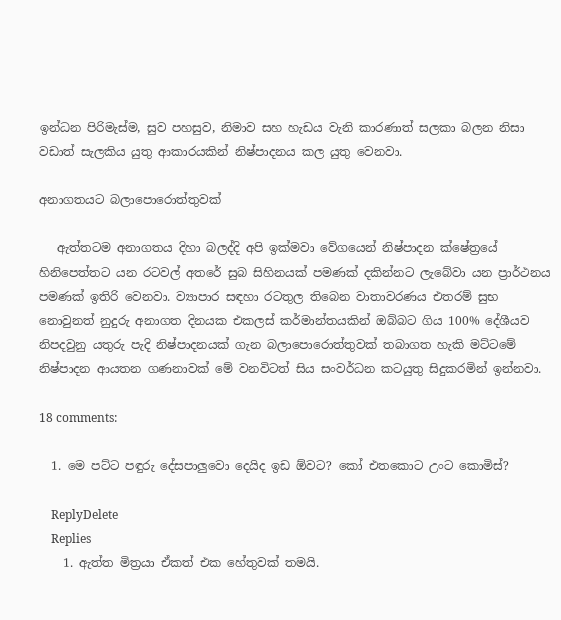ඉන්ධන පිරිමැස්ම, සුව පහසුව, නිමාව සහ හැඩය වැනි කාරණාත් සලකා බලන නිසා වඩාත් සැලකිය යුතු ආකාරයකින් නිෂ්පාදනය කල යුතු වෙනවා.

අනාගතයට බලාපොරොත්තුවක්

   ඇත්තටම අනාගතය දිහා බලද්දි අපි ඉක්මවා වේගයෙන් නිෂ්පාදන ක්ෂේත්‍රයේ හිනිපෙත්තට යන රටවල් අතරේ සුබ සිහිනයක් පමණක් දකින්නට ලැබේවා යන ප්‍රාර්ථනය පමණක් ඉතිරි වෙනවා. ව්‍යාපාර සඳහා රටතුල තිබෙන වාතාවරණය එතරම් සුභ නොවුනත් නුදුරු අනාගත දිනයක එකලස් කර්මාන්තයකින් ඔබ්බට ගිය 100% දේශීයව නිපදවුනු යතුරු පැදි නිෂ්පාදනයක් ගැන බලාපොරොත්තුවක් තබාගත හැකි මට්ටමේ නිෂ්පාදන ආයතන ගණනාවක් මේ වනවිටත් සිය සංවර්ධන කටයුතු සිදුකරමින් ඉන්නවා.

18 comments:

  1. මෙ පට්ට පඳුරු දේසපාලුවො දෙයිද ඉඩ ඕවට? කෝ එතකොට උංට කොමිස්?

    ReplyDelete
    Replies
    1. ඇත්ත මිත්‍රයා ඒකත් එක හේතුවක් තමයි.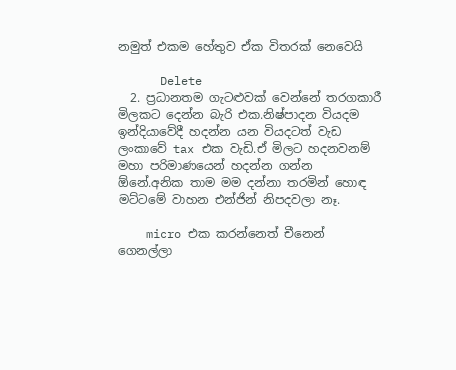නමුත් එකම හේතුව ඒක විතරක් නෙවෙයි

      Delete
  2. ප්‍රධානතම ගැටළුවක් වෙන්නේ තරගකාරී මිලකට දෙන්න බැරි එක.නිෂ්පාදන වියදම ඉන්දියාවේදී හදන්න යන වියදටත් වැඩ ලංකාවේ tax එක වැඩි.ඒ මිලට හදනවනම් මහා පරිමාණයෙන් හදන්න ගන්න ඕනේ.අනික තාම මම දන්නා තරමින් හොඳ මට්ටමේ වාහන එන්ජින් නිපදවලා නෑ.

    micro එක කරන්නෙත් චීනෙන් ගෙනල්ලා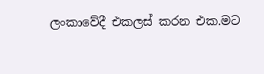ලංකාවේදී එකලස්‌ කරන එක.මට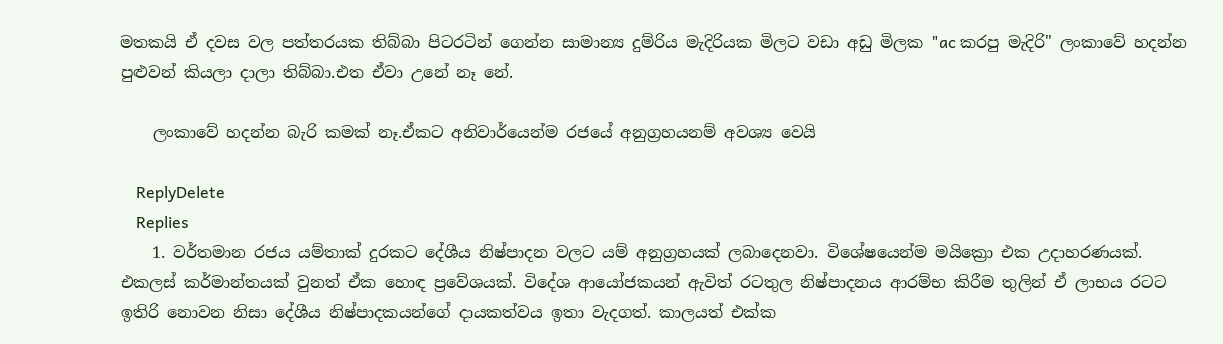මතකයි ඒ දවස වල පත්තරයක තිබ්බා පිටරටින් ගෙන්න සාමාන්‍ය දුම්රිය මැදිරියක මිලට වඩා අඩු මිලක "ac කරපු මැදිරි" ලංකාවේ හදන්න පුළුවන් කියලා දාලා තිබ්බා.එත ඒවා උනේ නෑ නේ.

    ලංකාවේ හදන්න බැරි කමක් නෑ.ඒකට අනිවාර්යෙන්ම රජයේ අනුග්‍රහයනම් අවශ්‍ය වෙයි

    ReplyDelete
    Replies
    1. වර්තමාන රජය යම්තාක් දුරකට දේශීය නිෂ්පාදන වලට යම් අනුග්‍රහයක් ලබාදෙනවා. විශේෂයෙන්ම මයික්‍රො එක උදාහරණයක්. එකලස් කර්මාන්තයක් වුනත් ඒක හොඳ ප්‍රවේශයක්. විදේශ ආයෝජකයන් ඇවිත් රටතුල නිෂ්පාදනය ආරම්භ කිරීම තුලින් ඒ ලාභය රටට ඉතිරි නොවන නිසා දේශීය නිෂ්පාදකයන්ගේ දායකත්වය ඉතා වැදගත්. කාලයත් එක්ක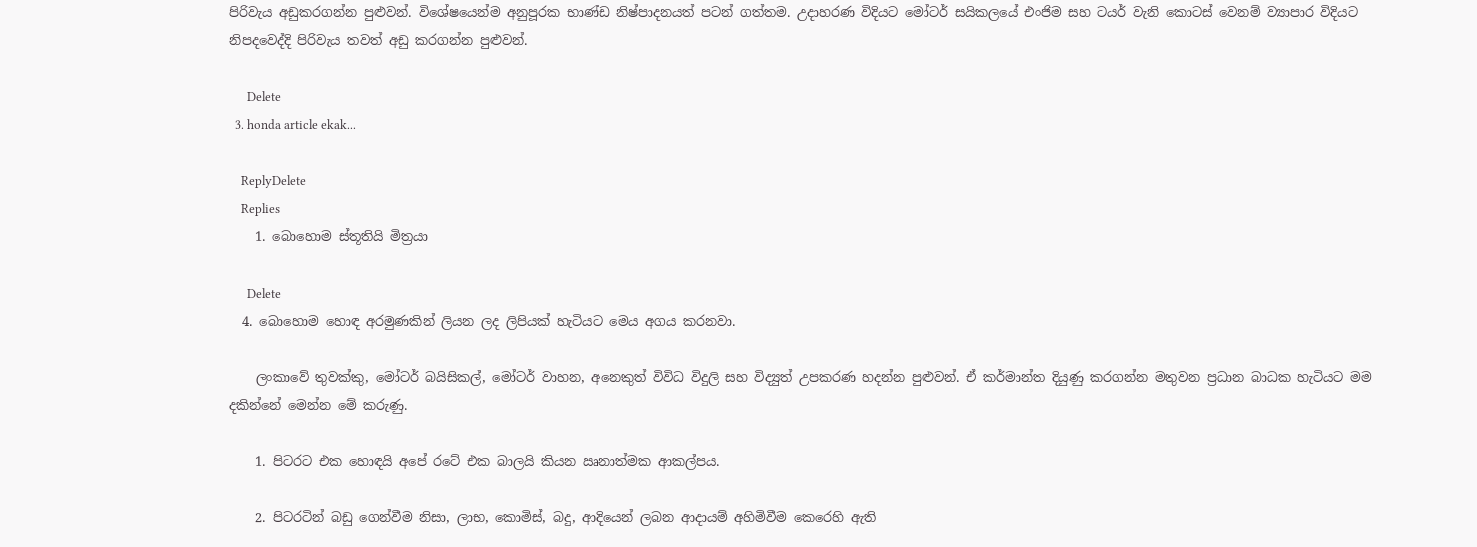පිරිවැය අඩුකරගන්න පුළුවන්. විශේෂයෙන්ම අනුපූරක භාණ්ඩ නිෂ්පාදනයත් පටන් ගත්තම. උදාහරණ විදියට මෝටර් සයිකලයේ එංජිම සහ ටයර් වැනි කොටස් වෙනම් ව්‍යාපාර විදියට නිපදවෙද්දි පිරිවැය තවත් අඩු කරගන්න පුළුවන්.

      Delete
  3. honda article ekak...

    ReplyDelete
    Replies
    1. බොහොම ස්තූතියි මිත්‍රයා

      Delete
  4. බොහොම හොඳ අරමුණකින් ලියන ලද ලිපියක් හැටියට මෙය අගය කරනවා.

    ලංකාවේ තුවක්කු, මෝටර් බයිසිකල්, මෝටර් වාහන, අනෙකුත් විවිධ විදුලි සහ විද්‍යුත් උපකරණ හදන්න පුළුවන්. ඒ කර්මාන්ත දියුණු කරගන්න මතුවන ප්‍රධාන බාධක හැටියට මම දකින්නේ මෙන්න මේ කරුණු.

    1. පිටරට එක හොඳයි අපේ රටේ එක බාලයි කියන ඍනාත්මක ආකල්පය.

    2. පිටරටින් බඩු ගෙන්වීම නිසා, ලාභ, කොමිස්, බදු, ආදියෙන් ලබන ආදායම් අහිමිවීම කෙරෙහි ඇති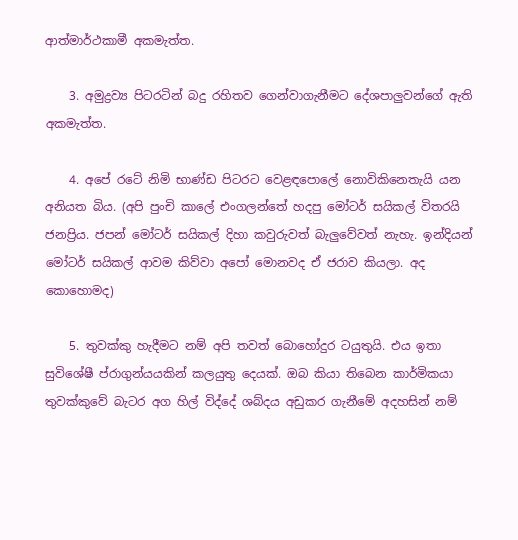ආත්මාර්ථකාමී අකමැත්ත.

    3. අමුද්‍රව්‍ය පිටරටින් බදු රහිතව ගෙන්වාගැනීමට දේශපාලුවන්ගේ ඇති අකමැත්ත.

    4. අපේ රටේ නිමි භාණ්ඩ පිටරට වෙළඳපොලේ නොවිකිනෙතැයි යන අනියත බිය. (අපි පුංචි කාලේ එංගලන්තේ හදපු මෝටර් සයිකල් විතරයි ජනප්‍රිය. ජපන් මෝටර් සයිකල් දිහා කවුරුවත් බැලුවේවත් නැහැ. ඉන්දියන් මෝටර් සයිකල් ආවම කිව්වා අපෝ මොනවද ඒ ජරාව කියලා. අද කොහොමද)

    5. තුවක්කු හැදීමට නම් අපි තවත් බොහෝදුර ටයුතුයි. එය ඉතා සුවිශේෂී ප්රාගුන්යයකින් කලයුතු දෙයක්. ඔබ කියා තිබෙන කාර්මිකයා තුවක්කුවේ බැටර අග හිල් විද්දේ ශබ්දය අඩුකර ගැනීමේ අදහසින් නම්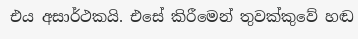එය අසාර්ථකයි. එසේ කිරීමෙන් තුවක්කුවේ හඬ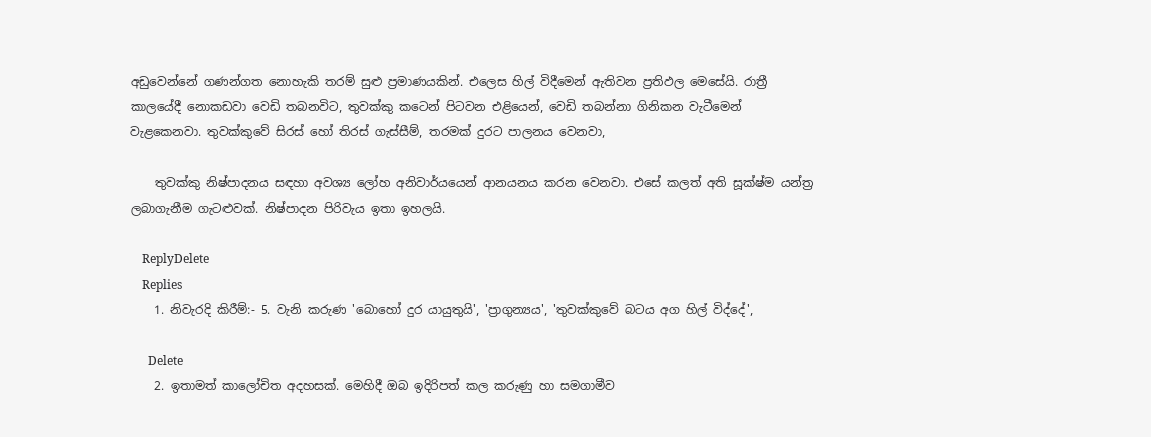අඩුවෙන්නේ ගණන්ගත නොහැකි තරම් සුළු ප්‍රමාණයකින්. එලෙස හිල් විදීමෙන් ඇතිවන ප්‍රතිඵල මෙසේයි. රාත්‍රී කාලයේදී නොකඩවා වෙඩි තබනවිට, තුවක්කු කටෙන් පිටවන එළියෙන්, වෙඩි තබන්නා ගිනිකන වැටීමෙන් වැළකෙනවා. තුවක්කුවේ සිරස් හෝ තිරස් ගැස්සීම්, තරමක් දුරට පාලනය වෙනවා,

    තුවක්කු නිෂ්පාදනය සඳහා අවශ්‍ය ලෝහ අනිවාර්යයෙන් ආනයනය කරන වෙනවා. එසේ කලත් අති සූක්ෂ්ම යන්ත්‍ර ලබාගැනීම ගැටළුවක්. නිෂ්පාදන පිරිවැය ඉතා ඉහලයි.

    ReplyDelete
    Replies
    1. නිවැරදි කිරීම්:- 5. වැනි කරුණ 'බොහෝ දුර යායුතුයි', 'ප්‍රාගුන්‍යය', 'තුවක්කුවේ බටය අග හිල් විද්දේ',

      Delete
    2. ඉතාමත් කාලෝචිත අදහසක්. මෙහිදී ඔබ ඉදිරිපත් කල කරුණු හා සමගාමීව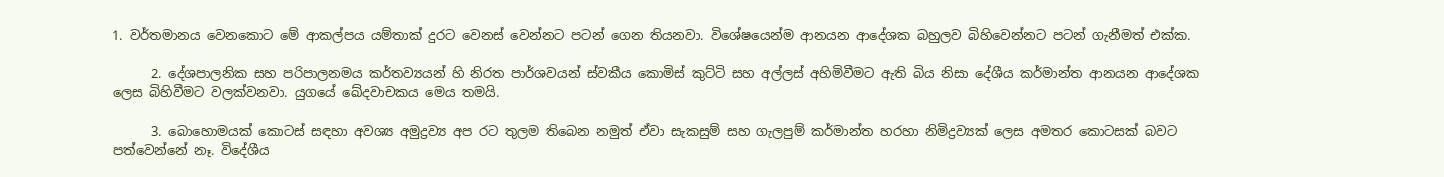1. වර්තමානය වෙනකොට මේ ආකල්පය යම්තාක් දුරට වෙනස් වෙන්නට පටන් ගෙන තියනවා. විශේෂයෙන්ම ආනයන ආදේශක බහුලව බිහිවෙන්නට පටන් ගැනීමත් එක්ක.

      2. දේශපාලනික සහ පරිපාලනමය කර්තව්‍යයන් හි නිරත පාර්ශවයන් ස්වකීය කොමිස් කුට්ටි සහ අල්ලස් අහිමිවීමට ඇති බිය නිසා දේශීය කර්මාන්ත ආනයන ආදේශක ලෙස බිහිවීමට වලක්වනවා. යුගයේ ඛේදවාචකය මෙය තමයි.

      3. බොහොමයක් කොටස් සඳහා අවශ්‍ය අමුද්‍රව්‍ය අප රට තුලම තිබෙන නමුත් ඒවා සැකසුම් සහ ගැලපුම් කර්මාන්ත හරහා නිමිද්‍රව්‍යක් ලෙස අමතර කොටසක් බවට පත්වෙන්නේ නෑ. විදේශීය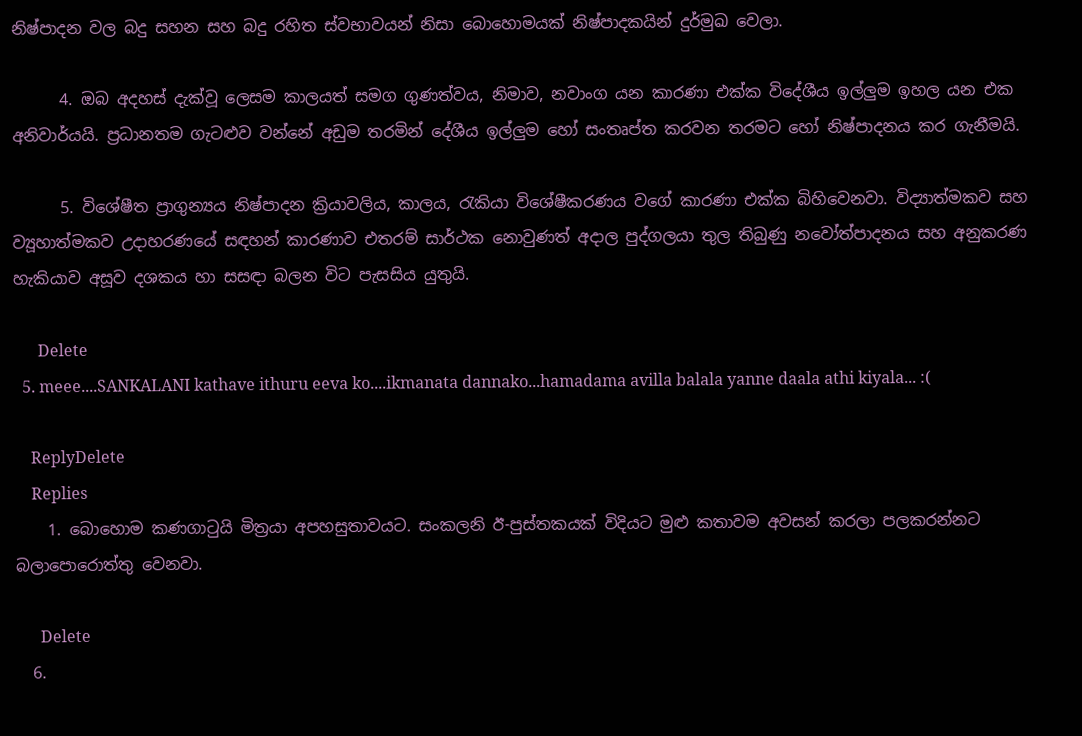නිෂ්පාදන වල බදු සහන සහ බදු රහිත ස්වභාවයන් නිසා බොහොමයක් නිෂ්පාදකයින් දුර්මුඛ වෙලා.

      4. ඔබ අදහස් දැක්වූ ලෙසම කාලයත් සමග ගුණත්වය, නිමාව, නවාංග යන කාරණා එක්ක විදේශීය ඉල්ලුම ඉහල යන එක අනිවාර්යයි. ප්‍රධානතම ගැටළුව වන්නේ අඩුම තරමින් දේශීය ඉල්ලුම හෝ සංතෘප්ත කරවන තරමට හෝ නිෂ්පාදනය කර ගැනීමයි.

      5. විශේෂීත ප්‍රාගුන්‍යය නිෂ්පාදන ක්‍රියාවලිය, කාලය, රැකියා විශේෂීකරණය වගේ කාරණා එක්ක බිහිවෙනවා. විද්‍යාත්මකව සහ ව්‍යූහාත්මකව උදාහරණයේ සඳහන් කාරණාව එතරම් සාර්ථක නොවුණත් අදාල පුද්ගලයා තුල තිබුණු නවෝත්පාදනය සහ අනුකරණ හැකියාව අසූව දශකය හා සසඳා බලන විට පැසසිය යුතුයි.

      Delete
  5. meee....SANKALANI kathave ithuru eeva ko....ikmanata dannako...hamadama avilla balala yanne daala athi kiyala... :(

    ReplyDelete
    Replies
    1. බොහොම කණගාටුයි මිත්‍රයා අපහසුතාවයට. සංකලනි ඊ-පුස්තකයක් විදියට මුළු කතාවම අවසන් කරලා පලකරන්නට බලාපොරොත්තු වෙනවා.

      Delete
  6.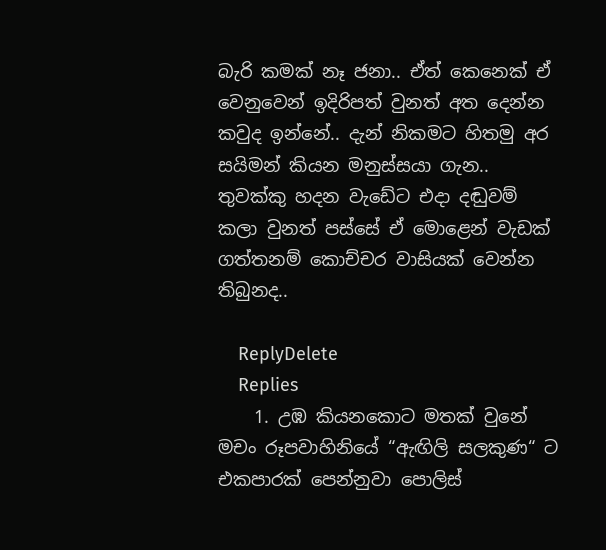බැරි කමක් නෑ ජනා.. ඒත් කෙනෙක් ඒ වෙනුවෙන් ඉදිරිපත් වුනත් අත දෙන්න කවුද ඉන්නේ.. දැන් නිකමට හිතමු අර සයිමන් කියන මනුස්සයා ගැන.. තුවක්කු හදන වැඩේට එදා දඬුවම් කලා වුනත් පස්සේ ඒ මොළෙන් වැඩක් ගත්තනම් කොච්චර වාසියක් වෙන්න තිබුනද..

    ReplyDelete
    Replies
    1. උඹ කියනකොට මතක් වුනේ මචං රූපවාහිනියේ “ඇඟිලි සලකුණ“ ට එකපාරක් පෙන්නුවා පොලිස්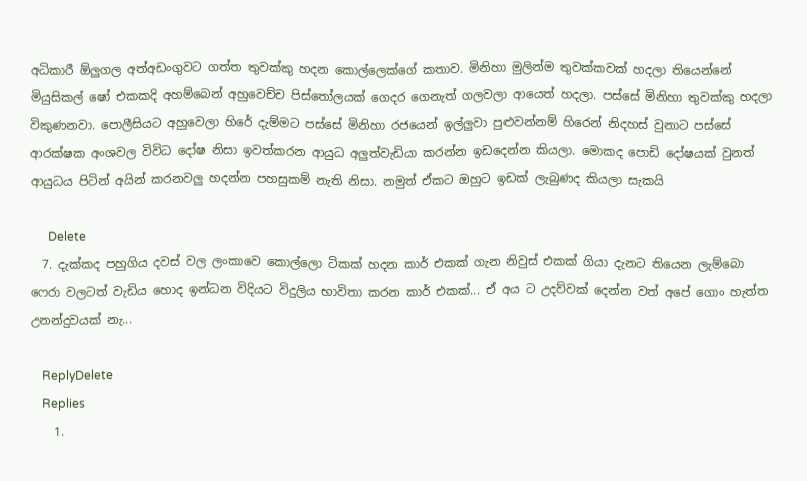අධිකාරී ඕලුගල අත්අඩංගුවට ගත්ත තුවක්කු හදන කොල්ලෙක්ගේ කතාව. මිනිහා මුලින්ම තුවක්කවක් හදලා තියෙන්නේ මියුසිකල් ෂෝ එකකදි අහම්බෙන් අහුවෙච්ච පිස්තෝලයක් ගෙදර ගෙනැත් ගලවලා ආයෙත් හදලා. පස්සේ මිනිහා තුවක්කු හදලා විකුණනවා. පොලීසියට අහුවෙලා හිරේ දැම්මට පස්සේ මිනිහා රජයෙන් ඉල්ලුවා පුළුවන්නම් හිරෙන් නිදහස් වුනාට පස්සේ ආරක්ෂක අංශවල විවිධ දෝෂ නිසා ඉවත්කරන ආයුධ අලුත්වැඩියා කරන්න ඉඩදෙන්න කියලා. මොකද පොඩි දෝෂයක් වුනත් ආයුධය පිටින් අයින් කරනවලු හදන්න පහසුකම් නැති නිසා. නමුත් ඒකට ඔහුට ඉඩක් ලැබුණද කියලා සැකයි

      Delete
  7. දැක්කද පහුගිය දවස් වල ලංකාවෙ කොල්ලො ටිකක් හදන කාර් එකක් ගැන නිවුස් එකක් ගියා දැනට තියෙන ලැම්බො ෆෙරා වලටත් වැඩිය හොද ඉන්ධන විදියට විදුලිය භාවිතා කරන කාර් එකක්... ඒ අය ට උදව්වක් දෙන්න වත් අපේ ගොං හැත්ත උනන්දුවයක් නැ...

    ReplyDelete
    Replies
    1.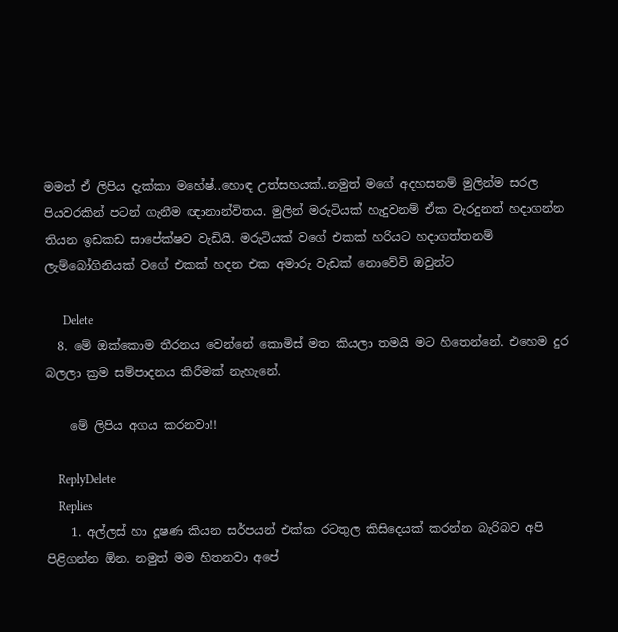මමත් ඒ ලිපිය දැක්කා මහේෂ්..හොඳ උත්සහයක්..නමුත් මගේ අදහසනම් මුලින්ම සරල පියවරකින් පටන් ගැනීම ඥානාන්විතය. මුලින් මරුටියක් හැදුවනම් ඒක වැරදුනත් හදාගන්න තියන ඉඩකඩ සාපේක්ෂව වැඩියි. මරුටියක් වගේ එකක් හරියට හදාගත්තනම් ලැම්බෝගිනියක් වගේ එකක් හදන එක අමාරු වැඩක් නොවේවි ඔවුන්ට

      Delete
  8. මේ ඔක්කොම තීරනය වෙන්නේ කොමිස් මත කියලා තමයි මට හිතෙන්නේ. එහෙම දුර බලලා ක්‍රම සම්පාදනය කිරීමක් නැහැනේ.

    මේ ලිපිය අගය කරනවා!!

    ReplyDelete
    Replies
    1. අල්ලස් හා දූෂණ කියන සර්පයන් එක්ක රටතුල කිසිදෙයක් කරන්න බැරිබව අපි පිළිගන්න ඕන. නමුත් මම හිතනවා අපේ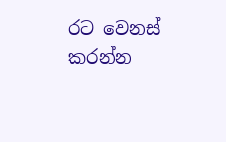රට වෙනස් කරන්න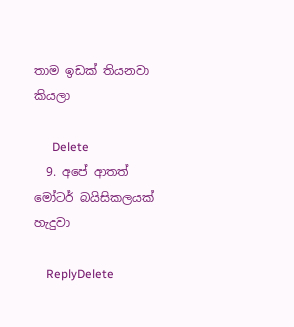තාම ඉඩක් තියනවා කියලා

      Delete
  9. අපේ ආතත් මෝටර් බයිසිකලයක් හැදුවා

    ReplyDelete